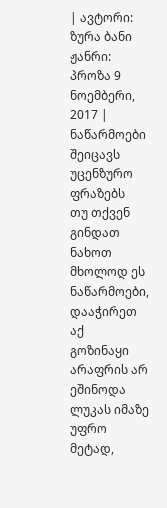| ავტორი: ზურა ბანი ჟანრი: პროზა 9 ნოემბერი, 2017 |
ნაწარმოები შეიცავს უცენზურო ფრაზებს
თუ თქვენ გინდათ ნახოთ მხოლოდ ეს ნაწარმოები, დააჭირეთ აქ
გოზინაყი
არაფრის არ ეშინოდა ლუკას იმაზე უფრო მეტად,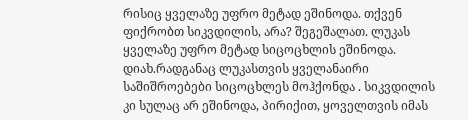რისიც ყველაზე უფრო მეტად ეშინოდა. თქვენ ფიქრობთ სიკვდილის, არა? შეგეშალათ. ლუკას ყველაზე უფრო მეტად სიცოცხლის ეშინოდა. დიახ.რადგანაც ლუკასთვის ყველანაირი საშიშროებები სიცოცხლეს მოჰქონდა . სიკვდილის კი სულაც არ ეშინოდა, პირიქით, ყოველთვის იმას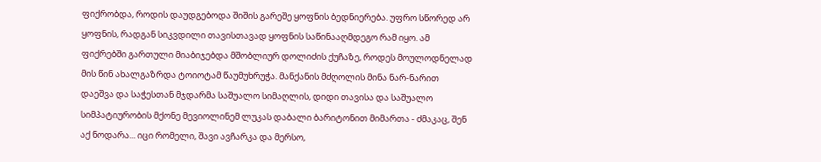ფიქრობდა, როდის დაუდგებოდა შიშის გარეშე ყოფნის ბედნიერება. უფრო სწორედ არ ყოფნის, რადგან სიკვდილი თავისთავად ყოფნის საწინააღმდეგო რამ იყო. ამ ფიქრებში გართული მიაბიჯებდა მშობლიურ დოლიძის ქუჩაზე, როდეს მოულოდნელად მის წინ ახალგაზრდა ტოიოტამ წაუმუხრუჭა. მანქანის მძღოლის მინა ნარ-ნარით დაეშვა და საჭესთან მჯდარმა საშუალო სიმაღლის, დიდი თავისა და საშუალო სიმპატიურობის მქონე მევიოლინემ ლუკას დაბალი ბარიტონით მიმართა - ძმაკაც, შენ აქ ნოდარა... იცი რომელი, შავი ავჩარკა და მერსო,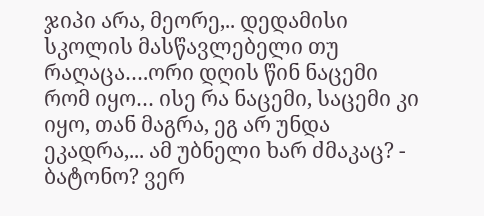ჯიპი არა, მეორე,.. დედამისი სკოლის მასწავლებელი თუ რაღაცა….ორი დღის წინ ნაცემი რომ იყო… ისე რა ნაცემი, საცემი კი იყო, თან მაგრა, ეგ არ უნდა ეკადრა,... ამ უბნელი ხარ ძმაკაც? - ბატონო? ვერ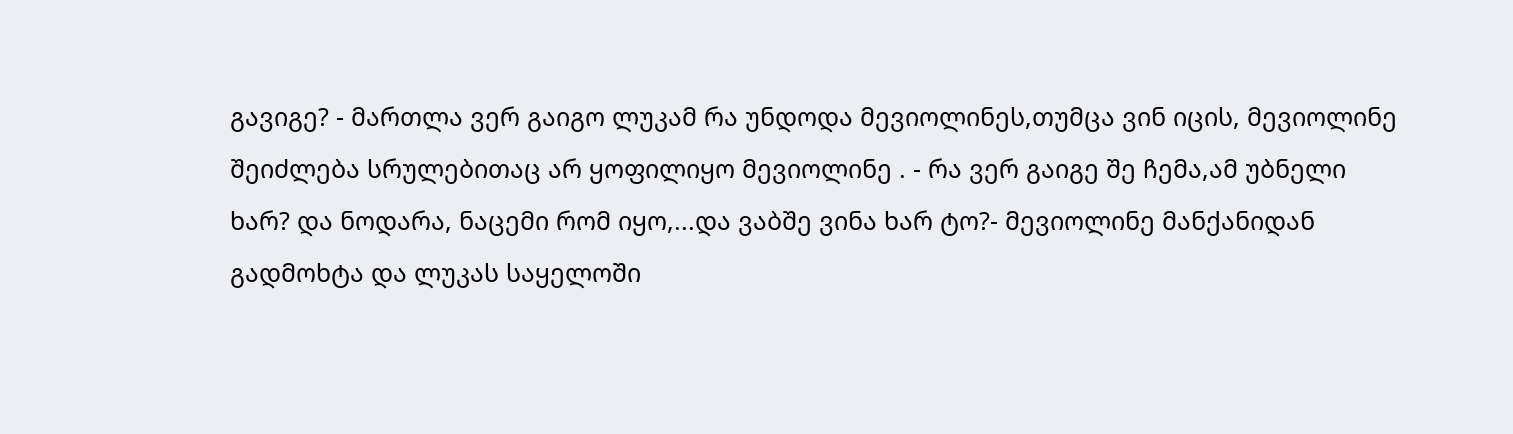გავიგე? - მართლა ვერ გაიგო ლუკამ რა უნდოდა მევიოლინეს,თუმცა ვინ იცის, მევიოლინე შეიძლება სრულებითაც არ ყოფილიყო მევიოლინე . - რა ვერ გაიგე შე ჩემა,ამ უბნელი ხარ? და ნოდარა, ნაცემი რომ იყო,...და ვაბშე ვინა ხარ ტო?- მევიოლინე მანქანიდან გადმოხტა და ლუკას საყელოში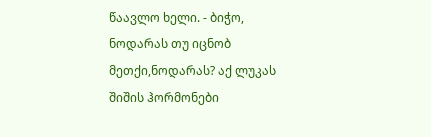წაავლო ხელი. - ბიჭო, ნოდარას თუ იცნობ მეთქი,ნოდარას? აქ ლუკას შიშის ჰორმონები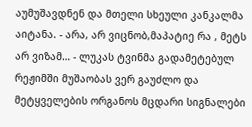აუმუშავდნენ და მთელი სხეული კანკალმა აიტანა. - არა, არ ვიცნობ,მაპატიე რა , მეტს არ ვიზამ… - ლუკას ტვინმა გადამეტებულ რეჟიმში მუშაობას ვერ გაუძლო და მეტყველების ორგანოს მცდარი სიგნალები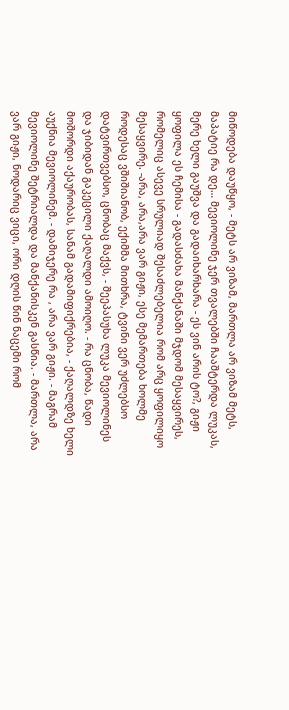მიწოდება დაუწყო, - მეტს არ ვიზამ, მართლა არ ვიზამ მეტს, მაპატიე რა დე… მევიოლინე ჯერ თვალებში ჩააშტერდა ლუკას, მერე ხელი გაუშვა და გადაიხარხარა - ეს ვინ არის ტო?, გიჟი ყოფილა ეს ჩემისა - გადასძახა მანქანაში მჯდომ მესაყვირეს, რომელიც ასევე სრულიად შესაძლებელია რომ არც ყოფილიყო მესაყვირე. -არა, არა,არა ვარ გიჟი, ესე მემართება ხოლმე როდესაც ვშიშიანობ, ექიმმა მითხრა, ტვინი ვერ უძლებსო დატვირთვებსო, ცნობაც მაქვს, - შეეპასუხა ლუკა მევიოლინეს და ჯიბიდან გაკეცილი ქაღალდი ამოიღო. - რა ცნობა, წადი მოშორდი აქაურობას, სანამ გადამიფიქრებია, - ქაღალდზე ხელი აუქნია მევიოლინემ. - დამიჯერე რა , არა ვარ გიჟი. - მაგრამ მევიოლინე შეტრიალდა და მანქანისკენ გასწია. - მართლა, არა ვარ გიჟი, ნოდარიც ვიცი, ორი დღის წინ ნაცემი რომ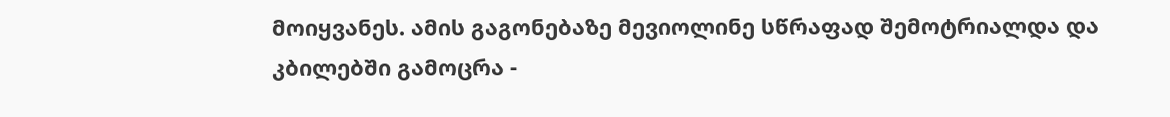მოიყვანეს. ამის გაგონებაზე მევიოლინე სწრაფად შემოტრიალდა და კბილებში გამოცრა -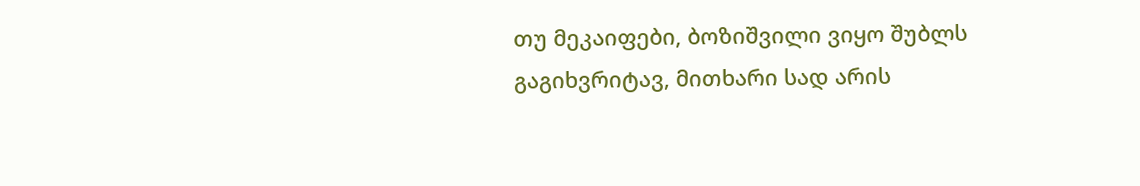თუ მეკაიფები, ბოზიშვილი ვიყო შუბლს გაგიხვრიტავ, მითხარი სად არის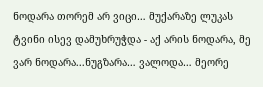ნოდარა თორემ არ ვიცი… მუქარაზე ლუკას ტვინი ისევ დამუხრუჭდა - აქ არის ნოდარა, მე ვარ ნოდარა...ნუგზარა… ვალოდა… მეორე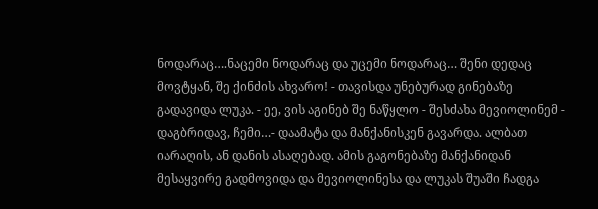ნოდარაც….ნაცემი ნოდარაც და უცემი ნოდარაც… შენი დედაც მოვტყან, შე ქინძის ახვარო! - თავისდა უნებურად გინებაზე გადავიდა ლუკა. - ეე, ვის აგინებ შე ნაწყლო - შესძახა მევიოლინემ - დაგბრიდავ, ჩემი…- დაამატა და მანქანისკენ გავარდა. ალბათ იარაღის, ან დანის ასაღებად. ამის გაგონებაზე მანქანიდან მესაყვირე გადმოვიდა და მევიოლინესა და ლუკას შუაში ჩადგა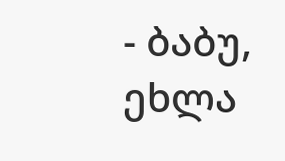- ბაბუ, ეხლა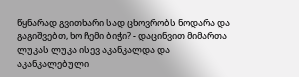წყნარად გვითხარი სად ცხოვრობს ნოდარა და გაგიშვებთ, ხო ჩემი ბიჭი? - დაცინვით მიმართა ლუკას ლუკა ისევ აკანკალდა და აკანკალებული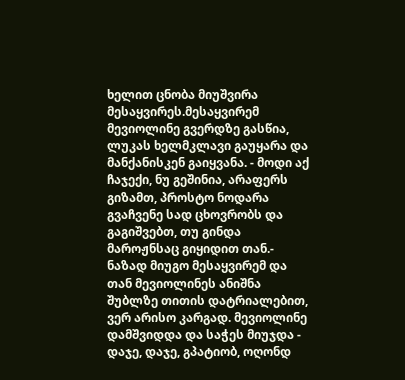ხელით ცნობა მიუშვირა მესაყვირეს.მესაყვირემ მევიოლინე გვერდზე გასწია, ლუკას ხელმკლავი გაუყარა და მანქანისკენ გაიყვანა. - მოდი აქ ჩაჯექი, ნუ გეშინია, არაფერს გიზამთ, პროსტო ნოდარა გვაჩვენე სად ცხოვრობს და გაგიშვებთ, თუ გინდა მაროჟნსაც გიყიდით თან.- ნაზად მიუგო მესაყვირემ და თან მევიოლინეს ანიშნა შუბლზე თითის დატრიალებით, ვერ არისო კარგად. მევიოლინე დამშვიდდა და საჭეს მიუჯდა - დაჯე, დაჯე, გპატიობ, ოღონდ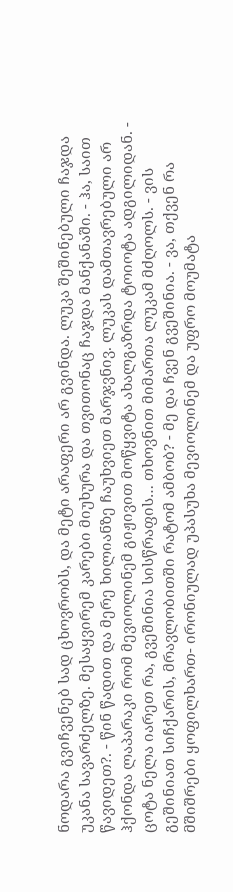ნოდარა გვიჩვენებ სად ცხოვრობს, და მეტი არაფერი არ გვინდა. ლუკა შეშინებული ჩაჯდა უკანა სავარძელზე. მესაყვირემ კარები მიუხურა და თვითონაც ჩაჯდა მანქანაში. - ჰა, საით წავიდეთ?. - წინ წადით და მერე ხილიანზე ჩაუხვიეთ მარჯვნივ. ლუკას დამთავრებული არ ჰქონდა ლაპარაკი რომ მევიოლინემ გიჟივით მოწყვიტა ახალგაზრდა ტოიოტა ადგილიდან. - ცოტა ნელა იარეთ რა, გვეშინია სისწრაფის… თხოვნით მიმართა ლუკამ მძღოლს. - ვის გეშინიათ სიჩქარის, მრავლობითში რატომ ამბობ? - მე და ჩვენ გვეშინია. - ვა, თქვენ რა მშიშრები ყოფილხართ- ირონიულად უპასუხა მევიოლინემ და უფრო მოუმატა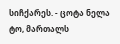სიჩქარეს. - ცოტა ნელა ტო, მართალს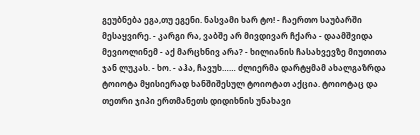გეუბნება ეგა,თუ ეგენი. ნასვამი ხარ ტო! - ჩაერთო საუბარში მესაყვირე. - კარგი რა, ვაბშე არ მივდივარ ჩქარა - დაამშვიდა მევიოლინემ - აქ მარცხნივ არა? - ხილიანის ჩასახვევზე მიუთითა ჯან ლუკას. - ხო. - აჰა, ჩავუხ…… ძლიერმა დარტყმამ ახალგაზრდა ტოიოტა მყისიერად ხანშიშესულ ტოიოტათ აქცია. ტოიოტაც და თეთრი ჯიპი ერთმანეთს დიდიხნის უნახავი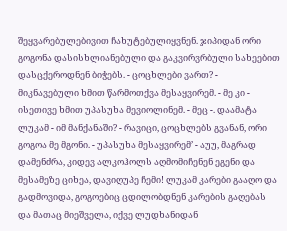შეყვარებულებივით ჩახუტებულიყვნენ. ჯიპიდან ორი გოგონა დასისხლიანებული და გაკვირვრბული სახეებით დასცქეროდნენ ბიჭებს. - ცოცხლები ვართ? - მიკნავებული ხმით წარმოთქვა მესაყვირემ. - მე კი - ისეთივე ხმით უპასუხა მევიოლინემ. - მეც -. დაამატა ლუკამ - იმ მანქანაში? - რავიცი, ცოცხლებს გვანან, ორი გოგოა მე მგონი. - უპასუხა მესაყვირემ’ - აუუ, მაგრად დამენძრა, კიდევ ალკოჰოლს აღმომიჩენენ ეგენი და მესამეზე ციხეა, დავიღუპე ჩემი! ლუკამ კარები გააღო და გადმოვიდა, გოგოებიც ცდილობდნენ კარების გაღებას და მათაც მიეშველა, იქვე ლუდხანიდან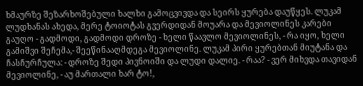ხმაურზე შეზარხოშებული ხალხი გამოცვივდა და სეირს ყურება დაუწყეს. ლუკამ ლუდხანას ახედა, მერე ტოიოტას გვერდიდან მოუარა და მევიოლინეს კარები გაუღო - გადმოდი, გადმოდი დროზე - ხელი წაავლო მევიოლინეს, - რა იყო, ხელი გამიშვი შეჩემა,- შეეწინააღმდეგა მევიოლინე. ლუკამ პირი ყურებთან მიუტანა და ჩასჩურჩულა: - დროზე შედი პივნოიში და ლუდი დალიე. - რაა? - ვერ მიხვდა თავიდან მევიოლინე, - აუ მართალი ხარ ტო!,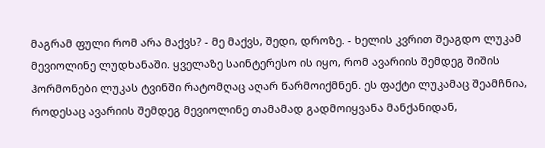მაგრამ ფული რომ არა მაქვს? - მე მაქვს, შედი, დროზე. - ხელის კვრით შეაგდო ლუკამ მევიოლინე ლუდხანაში. ყველაზე საინტერესო ის იყო, რომ ავარიის შემდეგ შიშის ჰორმონები ლუკას ტვინში რატომღაც აღარ წარმოიქმნენ. ეს ფაქტი ლუკამაც შეამჩნია, როდესაც ავარიის შემდეგ მევიოლინე თამამად გადმოიყვანა მანქანიდან,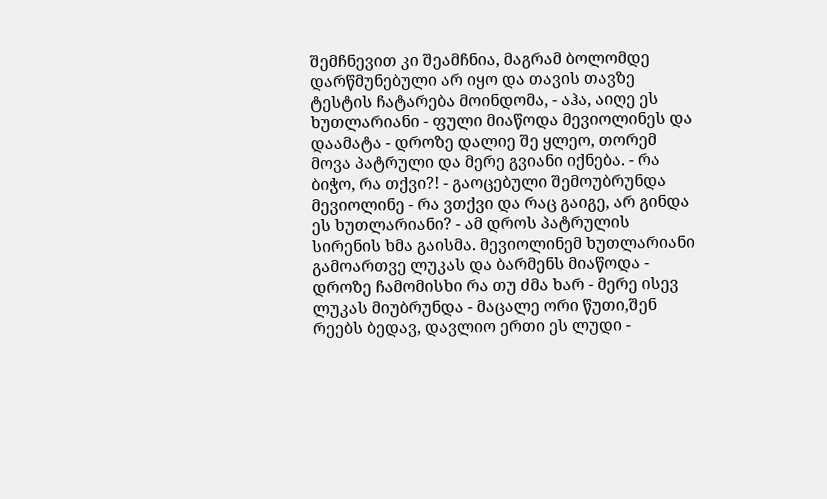შემჩნევით კი შეამჩნია, მაგრამ ბოლომდე დარწმუნებული არ იყო და თავის თავზე ტესტის ჩატარება მოინდომა, - აჰა, აიღე ეს ხუთლარიანი - ფული მიაწოდა მევიოლინეს და დაამატა - დროზე დალიე შე ყლეო, თორემ მოვა პატრული და მერე გვიანი იქნება. - რა ბიჭო, რა თქვი?! - გაოცებული შემოუბრუნდა მევიოლინე - რა ვთქვი და რაც გაიგე, არ გინდა ეს ხუთლარიანი? - ამ დროს პატრულის სირენის ხმა გაისმა. მევიოლინემ ხუთლარიანი გამოართვე ლუკას და ბარმენს მიაწოდა - დროზე ჩამომისხი რა თუ ძმა ხარ - მერე ისევ ლუკას მიუბრუნდა - მაცალე ორი წუთი,შენ რეებს ბედავ, დავლიო ერთი ეს ლუდი -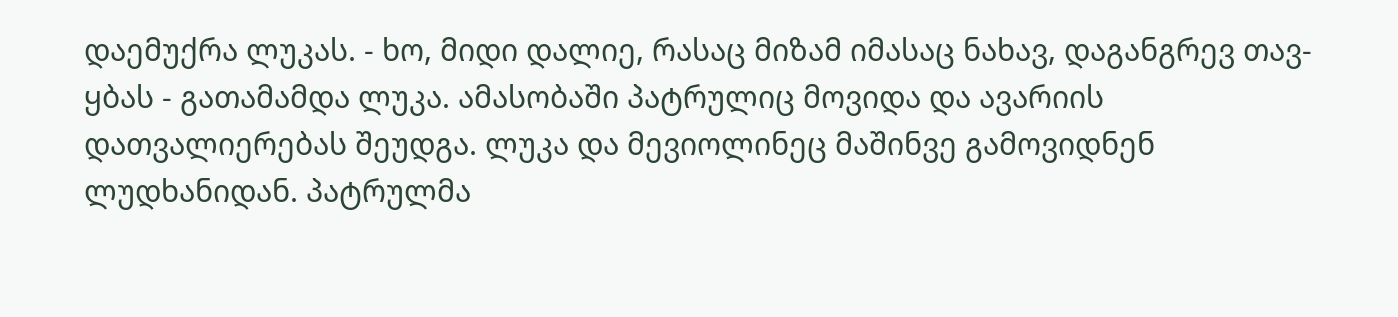დაემუქრა ლუკას. - ხო, მიდი დალიე, რასაც მიზამ იმასაც ნახავ, დაგანგრევ თავ-ყბას - გათამამდა ლუკა. ამასობაში პატრულიც მოვიდა და ავარიის დათვალიერებას შეუდგა. ლუკა და მევიოლინეც მაშინვე გამოვიდნენ ლუდხანიდან. პატრულმა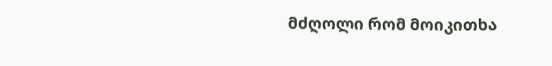მძღოლი რომ მოიკითხა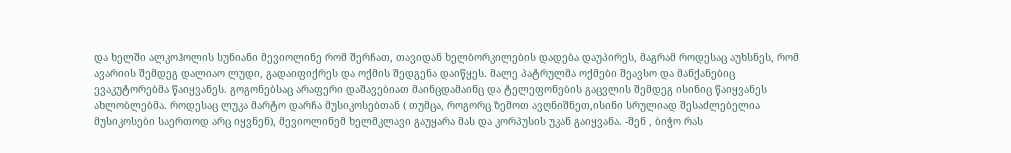და ხელში ალკოჰოლის სუნიანი მევიოლინე რომ შერჩათ, თავიდან ხელბორკილების დადება დაუპირეს, მაგრამ როდესაც აუხსნეს, რომ ავარიის შემდეგ დალიაო ლუდი, გადაიფიქრეს და ოქმის შედგენა დაიწყეს. მალე პატრულმა ოქმები შეავსო და მანქანებიც ევაკუტორებმა წაიყვანეს. გოგონებსაც არაფერი დაშავებიათ მაინცდამაინც და ტელეფონების გაცვლის შემდეგ ისინიც წაიყვანეს ახლობლებმა. როდესაც ლუკა მარტო დარჩა მუსიკოსებთან ( თუმცა, როგორც ზემოთ ავღნიშნეთ,ისინი სრულიად შესაძლებელია მუსიკოსები საერთოდ არც იყვნენ), მევიოლინემ ხელმკლავი გაუყარა მას და კორპუსის უკან გაიყვანა. -შენ , ბიჭო რას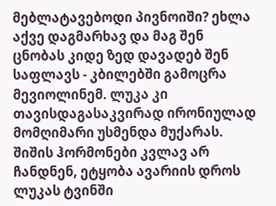მებლატავებოდი პივნოიში? ეხლა აქვე დაგმარხავ და მაგ შენ ცნობას კიდე ზედ დავადებ შენ საფლავს - კბილებში გამოცრა მევიოლინემ. ლუკა კი თავისდაგასაკვირად ირონიულად მომღიმარი უსმენდა მუქარას. შიშის ჰორმონები კვლავ არ ჩანდნენ, ეტყობა ავარიის დროს ლუკას ტვინში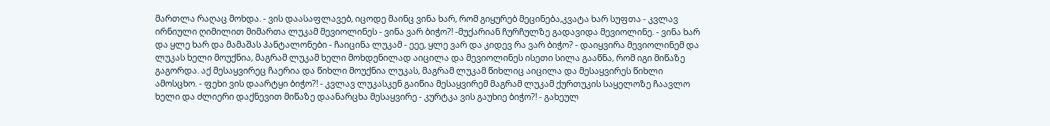მართლა რაღაც მოხდა. - ვის დაასაფლავებ, იცოდე მაინც ვინა ხარ, რომ გიყურებ მეცინება,კვატა ხარ სუფთა - კვლავ ირნიული ღიმილით მიმართა ლუკამ მევიოლინეს - ვინა ვარ ბიჭო?! -მუქარიან ჩურჩულზე გადავიდა მევიოლინე. - ვინა ხარ და ყლე ხარ და მამაშას პანტალონები - ჩაიცინა ლუკამ - ეეე, ყლე ვარ და კიდევ რა ვარ ბიჭო? - დაიყვირა მევიოლინემ და ლუკას ხელი მოუქნია, მაგრამ ლუკამ ხელი მოხდენილად აიცილა და მევიოლინეს ისეთი სილა გააწნა, რომ იგი მიწაზე გაგორდა. აქ მესაყვირეც ჩაერია და წიხლი მოუქნია ლუკას, მაგრამ ლუკამ წიხლიც აიცილა და მესაყვირეს წიხლი ამოსცხო. - ფეხი ვის დაარტყი ბიჭო?! - კვლავ ლუკასკენ გაიწია მესაყვირემ მაგრამ ლუკამ ქურთუკის საყელოზე ჩაავლო ხელი და ძლიერი დაქნევით მიწაზე დაანარცხა მესაყვირე - კურტკა ვის გაუხიე ბიჭო?! - გახეულ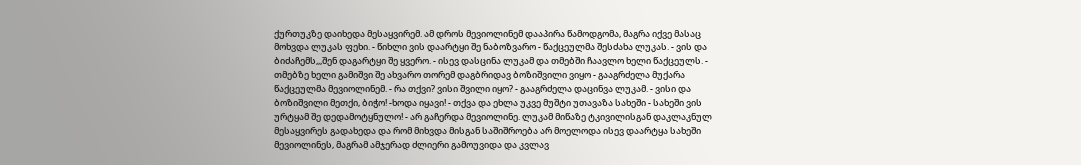ქურთუკზე დაიხედა მესაყვირემ. ამ დროს მევიოლინემ დააპირა წამოდგომა, მაგრა იქვე მასაც მოხვდა ლუკას ფეხი. - წიხლი ვის დაარტყი შე ნაბოზვარო - წაქცეულმა შესძახა ლუკას. - ვის და ბიძაჩემს,,,შენ დაგარტყი შე ყვერო. - ისევ დასცინა ლუკამ და თმებში ჩაავლო ხელი წაქცეულს. - თმებზე ხელი გამიშვი შე ახვარო თორემ დაგბრიდავ ბოზიშვილი ვიყო - გააგრძელა მუქარა წაქცეულმა მევიოლინემ. - რა თქვი? ვისი შვილი იყო? - გააგრძელა დაცინვა ლუკამ. - ვისი და ბოზიშვილი მეთქი, ბიჭო! -ხოდა იყავი! - თქვა და ეხლა უკვე მუშტი უთავაზა სახეში - სახეში ვის ურტყამ შე დედამოტყნულო! - არ გაჩერდა მევიოლინე. ლუკამ მიწაზე ტკივილისგან დაკლაკნულ მესაყვირეს გადახედა და რომ მიხვდა მისგან საშიშროება არ მოელოდა ისევ დაარტყა სახეში მევიოლინეს, მაგრამ ამჯერად ძლიერი გამოუვიდა და კვლავ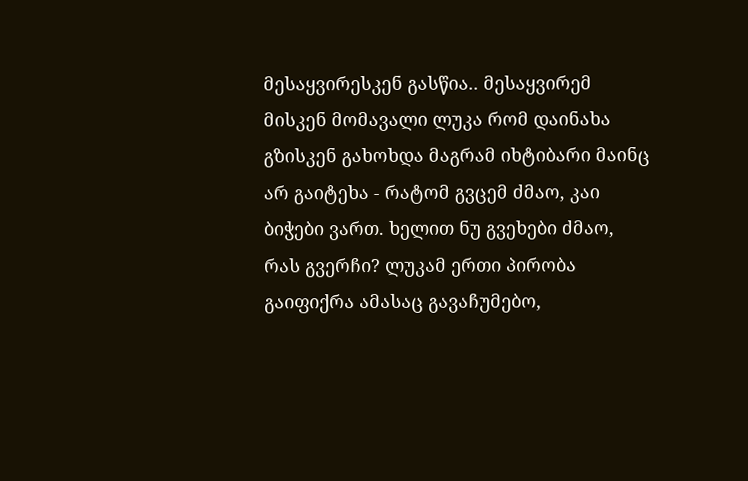მესაყვირესკენ გასწია.. მესაყვირემ მისკენ მომავალი ლუკა რომ დაინახა გზისკენ გახოხდა მაგრამ იხტიბარი მაინც არ გაიტეხა - რატომ გვცემ ძმაო, კაი ბიჭები ვართ. ხელით ნუ გვეხები ძმაო, რას გვერჩი? ლუკამ ერთი პირობა გაიფიქრა ამასაც გავაჩუმებო,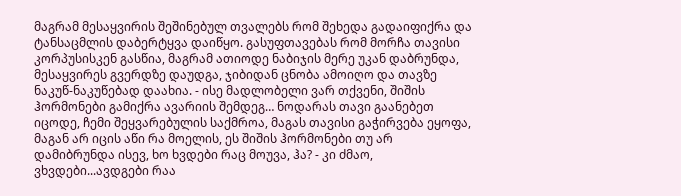მაგრამ მესაყვირის შეშინებულ თვალებს რომ შეხედა გადაიფიქრა და ტანსაცმლის დაბერტყვა დაიწყო. გასუფთავებას რომ მორჩა თავისი კორპუსისკენ გასწია, მაგრამ ათიოდე ნაბიჯის მერე უკან დაბრუნდა, მესაყვირეს გვერდზე დაუდგა, ჯიბიდან ცნობა ამოიღო და თავზე ნაკუწ-ნაკუწებად დაახია. - ისე მადლობელი ვარ თქვენი, შიშის ჰორმონები გამიქრა ავარიის შემდეგ… ნოდარას თავი გაანებეთ იცოდე, ჩემი შეყვარებულის საქმროა, მაგას თავისი გაჭირვება ეყოფა, მაგან არ იცის აწი რა მოელის, ეს შიშის ჰორმონები თუ არ დამიბრუნდა ისევ, ხო ხვდები რაც მოუვა, ჰა? - კი ძმაო, ვხვდები...ავდგები რაა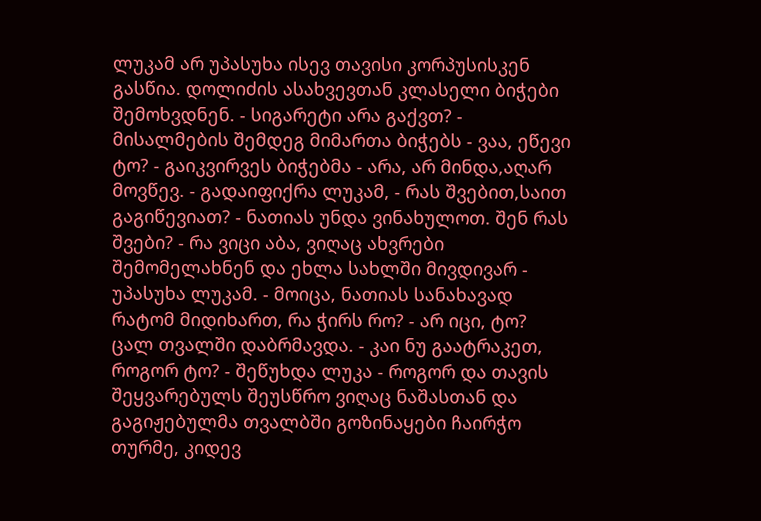ლუკამ არ უპასუხა ისევ თავისი კორპუსისკენ გასწია. დოლიძის ასახვევთან კლასელი ბიჭები შემოხვდნენ. - სიგარეტი არა გაქვთ? - მისალმების შემდეგ მიმართა ბიჭებს - ვაა, ეწევი ტო? - გაიკვირვეს ბიჭებმა - არა, არ მინდა,აღარ მოვწევ. - გადაიფიქრა ლუკამ, - რას შვებით,საით გაგიწევიათ? - ნათიას უნდა ვინახულოთ. შენ რას შვები? - რა ვიცი აბა, ვიღაც ახვრები შემომელახნენ და ეხლა სახლში მივდივარ - უპასუხა ლუკამ. - მოიცა, ნათიას სანახავად რატომ მიდიხართ, რა ჭირს რო? - არ იცი, ტო? ცალ თვალში დაბრმავდა. - კაი ნუ გაატრაკეთ, როგორ ტო? - შეწუხდა ლუკა - როგორ და თავის შეყვარებულს შეუსწრო ვიღაც ნაშასთან და გაგიჟებულმა თვალბში გოზინაყები ჩაირჭო თურმე, კიდევ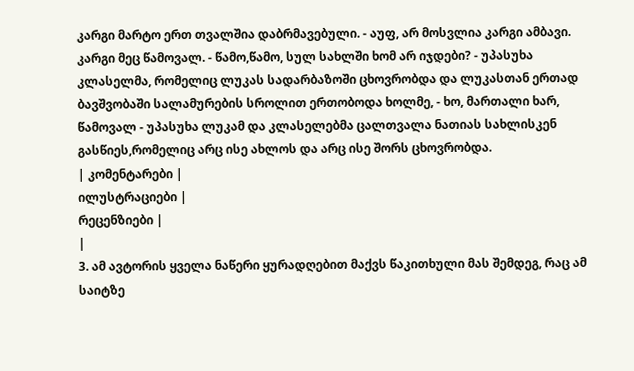კარგი მარტო ერთ თვალშია დაბრმავებული. - აუფ, არ მოსვლია კარგი ამბავი. კარგი მეც წამოვალ. - წამო,წამო, სულ სახლში ხომ არ იჯდები? - უპასუხა კლასელმა, რომელიც ლუკას სადარბაზოში ცხოვრობდა და ლუკასთან ერთად ბავშვობაში სალამურების სროლით ერთობოდა ხოლმე, - ხო, მართალი ხარ, წამოვალ - უპასუხა ლუკამ და კლასელებმა ცალთვალა ნათიას სახლისკენ გასწიეს,რომელიც არც ისე ახლოს და არც ისე შორს ცხოვრობდა.
| კომენტარები |
ილუსტრაციები |
რეცენზიები |
|
3. ამ ავტორის ყველა ნაწერი ყურადღებით მაქვს წაკითხული მას შემდეგ, რაც ამ საიტზე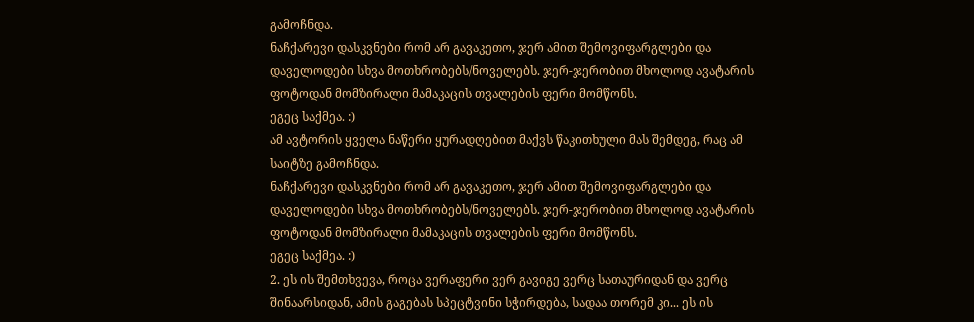გამოჩნდა.
ნაჩქარევი დასკვნები რომ არ გავაკეთო, ჯერ ამით შემოვიფარგლები და დაველოდები სხვა მოთხრობებს/ნოველებს. ჯერ-ჯერობით მხოლოდ ავატარის ფოტოდან მომზირალი მამაკაცის თვალების ფერი მომწონს.
ეგეც საქმეა. :)
ამ ავტორის ყველა ნაწერი ყურადღებით მაქვს წაკითხული მას შემდეგ, რაც ამ საიტზე გამოჩნდა.
ნაჩქარევი დასკვნები რომ არ გავაკეთო, ჯერ ამით შემოვიფარგლები და დაველოდები სხვა მოთხრობებს/ნოველებს. ჯერ-ჯერობით მხოლოდ ავატარის ფოტოდან მომზირალი მამაკაცის თვალების ფერი მომწონს.
ეგეც საქმეა. :)
2. ეს ის შემთხვევა, როცა ვერაფერი ვერ გავიგე ვერც სათაურიდან და ვერც შინაარსიდან, ამის გაგებას სპეცტვინი სჭირდება, სადაა თორემ კი... ეს ის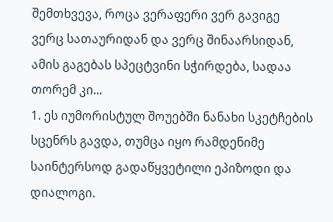შემთხვევა, როცა ვერაფერი ვერ გავიგე ვერც სათაურიდან და ვერც შინაარსიდან, ამის გაგებას სპეცტვინი სჭირდება, სადაა თორემ კი...
1. ეს იუმორისტულ შოუებში ნანახი სკეტჩების სცენრს გავდა, თუმცა იყო რამდენიმე საინტერსოდ გადაწყვეტილი ეპიზოდი და დიალოგი.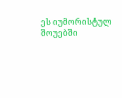ეს იუმორისტულ შოუებში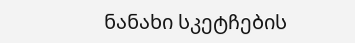ნანახი სკეტჩების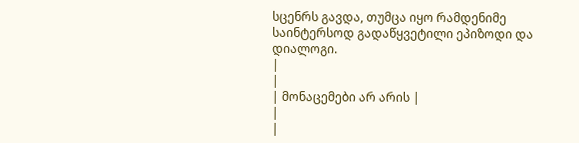სცენრს გავდა, თუმცა იყო რამდენიმე საინტერსოდ გადაწყვეტილი ეპიზოდი და დიალოგი.
|
|
| მონაცემები არ არის |
|
|